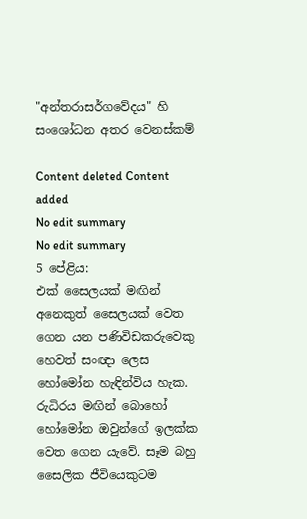"අන්තරාසර්ගවේදය" හි සංශෝධන අතර වෙනස්කම්

Content deleted Content added
No edit summary
No edit summary
5 පේළිය:
එක් සෛලයක් මඟින් අනෙකුත් සෛලයක් වෙත ගෙන යන පණිවිඩකරුවෙකු හෙවත් සංඥා ලෙස හෝමෝන හැඳින්විය හැක. රුධිරය මඟින් බොහෝ හෝමෝන ඔවුන්ගේ ඉලක්ක වෙත ගෙන යැවේ. සෑම බහු සෛලික ජීවියෙකුටම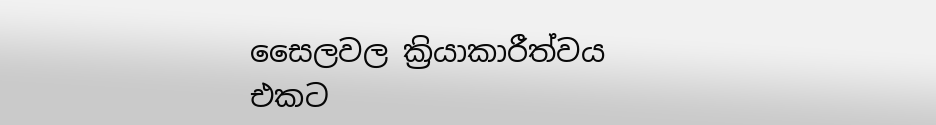සෛලවල ක්‍රියාකාරීත්වය එකට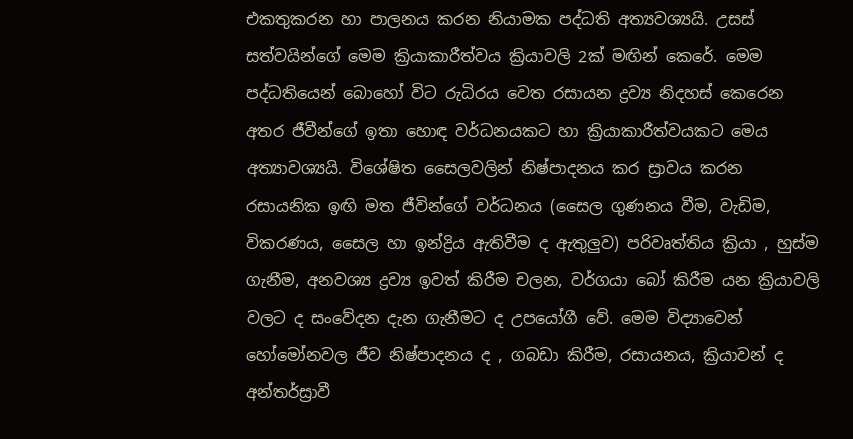එකතුකරන හා පාලනය කරන නියාමක පද්ධති අත්‍යවශ්‍යයි. උසස් සත්වයින්ගේ මෙම ක්‍රියාකාරීත්වය ක්‍රියාවලි 2ක් මඟින් කෙරේ. මෙම පද්ධතියෙන් බොහෝ විට රුධිරය වෙත රසායන ද්‍රව්‍ය නිදහස් කෙරෙන අතර ජීවීන්ගේ ඉතා ‍හොඳ වර්ධනයකට හා ක්‍රියාකාරීත්වයකට මෙය අත්‍යාවශ්‍යයි. විශේෂිත සෛලවලින් නිෂ්පාදනය කර ස්‍රාවය කරන රසායනික ඉඟි මත ජීවින්ගේ වර්ධනය (සෛල ගුණනය වීම, වැඩිම, විකරණය, සෛල හා ඉන්ද්‍රිය ඇතිවීම ද ඇතුලුව) පරිවෘත්තිය ක්‍රියා , හුස්ම ගැනීම, අනවශ්‍ය ද්‍රව්‍ය ඉවත් කිරීම චලන, වර්ගයා බෝ කිරීම යන ක්‍රියාවලි වලට ද සංවේදන දැන ගැනීමට ද උපයෝගී වේ. මෙම විද්‍යාවෙන් හෝමෝනවල ජීව නිෂ්පාදනය ද , ගබඩා කිරීම, රසායනය, ක්‍රියාවන් ද අන්තර්ස්‍රාවී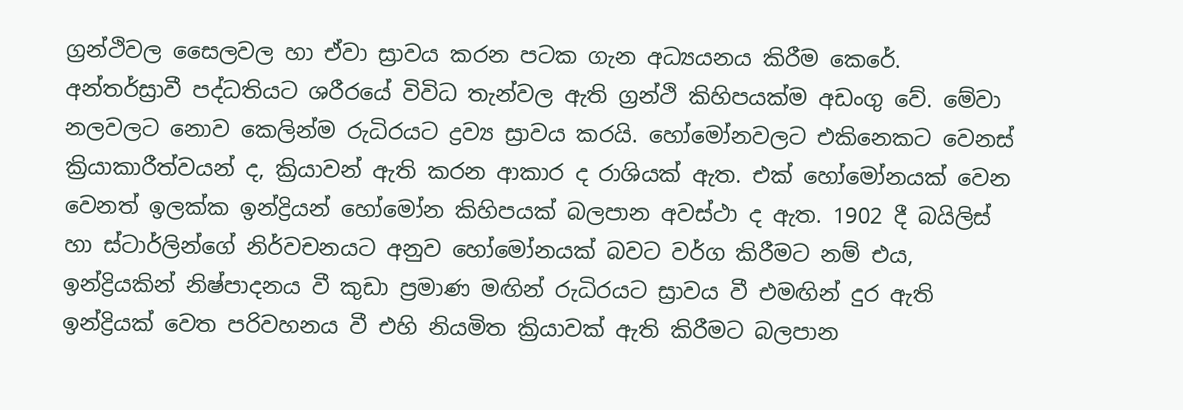ග්‍රන්ථිවල සෛලවල හා ඒවා ස්‍රාවය කරන පටක ගැන අධ්‍යයනය කිරීම කෙරේ. අන්තර්ස්‍රාවී පද්ධතියට ශරීරයේ විවිධ තැන්වල ඇති ග්‍රන්ථි කිහිපයක්ම අඩංගු වේ. මේවා නලවලට නොව කෙලින්ම රුධිරයට ද්‍රව්‍ය ස්‍රාවය කරයි. හෝමෝනවලට එකිනෙකට වෙනස් ක්‍රියාකාරීත්වයන් ද, ක්‍රියාවන් ඇති කරන ආකාර ද රාශියක් ඇත. එක් හෝමෝනයක් වෙන වෙනත් ඉලක්ක ඉන්ද්‍රියන් හෝමෝන කිහිපයක් බලපාන අවස්ථා ද ඇත. 1902 දී බයිලිස් හා ස්ටාර්ලින්ගේ නිර්වචනයට අනුව හෝමෝනයක් බවට වර්ග කිරීමට නම් එය, ඉන්ද්‍රියකින් නිෂ්පාදනය වී කුඩා ප්‍රමාණ මඟින් රුධිරයට ස්‍රාවය වී එමඟින් දුර ඇති ඉන්ද්‍රියක් වෙත පරිවහනය වී එහි නියමිත ක්‍රියාවක් ඇති කිරීමට බලපාන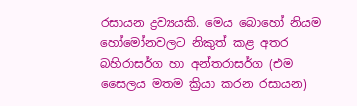රසායන ද්‍රව්‍යයකි. මෙය බොහෝ නියම හෝමෝනවලට නිකුත් කළ අතර බහිරාසර්ග හා අන්තරාසර්ග (එම සෛලය මතම ක්‍රියා කරන රසායන)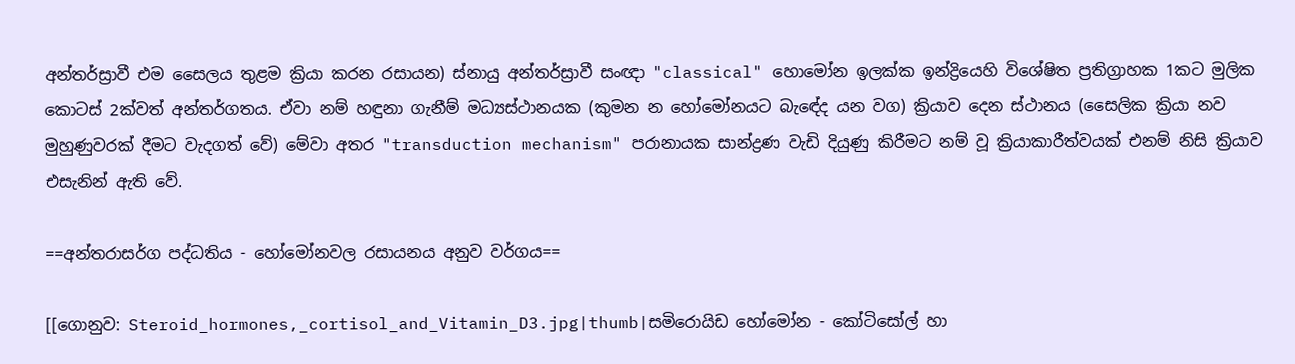අන්තර්ස්‍රාවී එම සෛලය තුළම ක්‍රියා කරන රසායන) ස්නායු අන්තර්ස්‍රාවී සංඥා "classical" හොමෝන ඉලක්ක ඉන්ද්‍රියෙහි විශේෂිත ප්‍රතිග්‍රාහක 1කට මුලික කොටස් 2ක්වත් අන්තර්ගතය. ඒවා නම් හඳුනා ගැනීම් මධ්‍යස්ථානයක (කුමන න හෝමෝනයට බැඳේද යන වග) ක්‍රියාව දෙන ස්ථානය (සෛලික ක්‍රියා නව මුහුණුවරක් දීමට වැදගත් වේ) මේවා අතර "transduction mechanism" පරානායක සාන්ද්‍රණ වැඩි දියුණු කිරීමට නම් වූ ක්‍රියාකාරීත්වයක් එනම් නිසි ක්‍රියාව එසැනින් ඇති වේ.

==අන්තරාසර්ග පද්ධතිය - හෝමෝනවල රසායනය අනුව වර්ගය==

[[ගොනුව: Steroid_hormones,_cortisol_and_Vitamin_D3.jpg|thumb|සමිරොයිඩ හෝමෝන - කෝටිසෝල් හා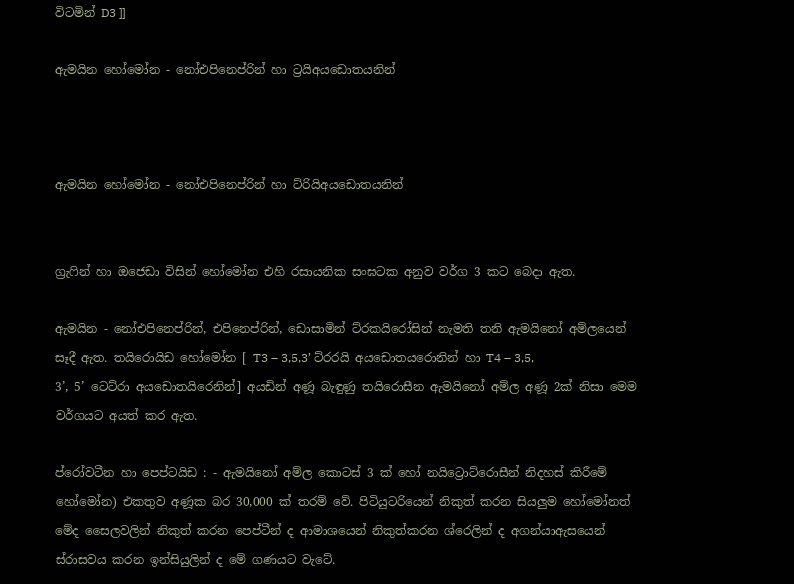විටමින් D3 ]]

ඇමයින හෝමෝන - නෝඑපිනෙප්රින් හා ට්‍රයිඅයඩොතයනින්



ඇමයින හෝමෝන - නෝඑපිනෙප්රින් හා ට්රියිඅයඩොතයනින්


ග්‍රැෆින් හා ඔජෙඩා විසින් හෝමෝන එහි රසායනික සංඝටක අනුව වර්ග 3 කට බෙදා ඇත.

ඇමයින - නෝඑපිනෙප්රින්, එපිනෙප්රින්, ඩොසාමින් ට්රකයිරෝසින් නැමති තනි ඇමයිනෝ අම්ලයෙන් සෑදී ඇත. තයිරොයිඩ හෝමෝන [ T3 – 3,5,3’ ට්රරයි අයඩොතයරොනින් හා T4 – 3,5,
3’, 5’ ටෙට්රා අයඩොතයිරෙනින්] අයඩින් අණූ බැඳුණු තයිරොසීන ඇමයිනෝ අම්ල අණූ 2ක් නිසා මෙම වර්ගයට අයත් කර ඇත‍.

ප්රෝවටීන හා පෙප්ටයිඩ : - ඇමයිනෝ අම්ල කොටස් 3 ක් හෝ නයිට්‍රොට්රොසීන් නිදහස් කිරීමේ හෝමෝන) එකතුව අණූක බර 30,000 ක් තරම් වේ. පිටියුටරියෙන් නිකුත් කරන සියලුම හෝමෝනත් මේද සෛලවලින් නිකුත් කරන පෙප්ටීන් ද ආමාශයෙන් නිකුත්කරන ශ්රෙලින් ද අගන්යාඇසයෙන් ස්රාසවය කරන ඉන්සියුලින් ද මේ ගණයට වැටේ.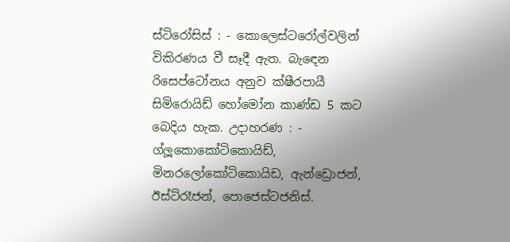ස්ටිරෝසිස් : - කොලෙස්ටරෝල්වලින් විකිරණය වී සෑදී ඇත. බැඳෙන රිසෙප්ටෝනය අනුව ක්ෂීරපායී සිමිරොයිඩ් හෝමෝන කාණ්ඩ 5 කට බෙදිය හැක. උදාහරණ : - ග්ලූකොකෝටිකොයිඩ්, මිනරලෝකෝටිකොයිඩ, ඇන්ඩ්‍රොජන්, ඊස්ට්රෑජන්, පොජෙස්ටජනිස්.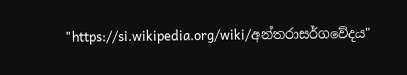"https://si.wikipedia.org/wiki/අන්තරාසර්ගවේදය"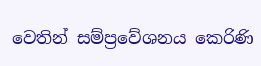වෙතින් සම්ප්‍රවේශනය කෙරිණි